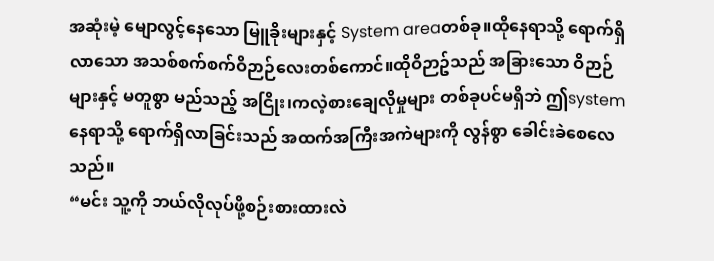အဆုံးမဲ့ မျောလွင့်နေသော မြူခိုးများနှင့် System areaတစ်ခု။ထိုနေရာသို့ ရောက်ရှိလာသော အသစ်စက်စက်ဝိဉာဉ်လေးတစ်ကောင်။ထိုဝိဉာဥ်သည် အခြားသော ဝိဉာဉ်များနှင့် မတူစွာ မည်သည့် အငြိုး၊ကလဲ့စားချေလိုမှုများ တစ်ခုပင်မရှိဘဲ ဤsystem နေရာသို့ ရောက်ရှိလာခြင်းသည် အထက်အကြီးအကဲများကို လွန်စွာ ခေါင်းခဲစေလေသည်။
“မင်း သူ့ကို ဘယ်လိုလုပ်ဖို့စဉ်းစားထားလဲ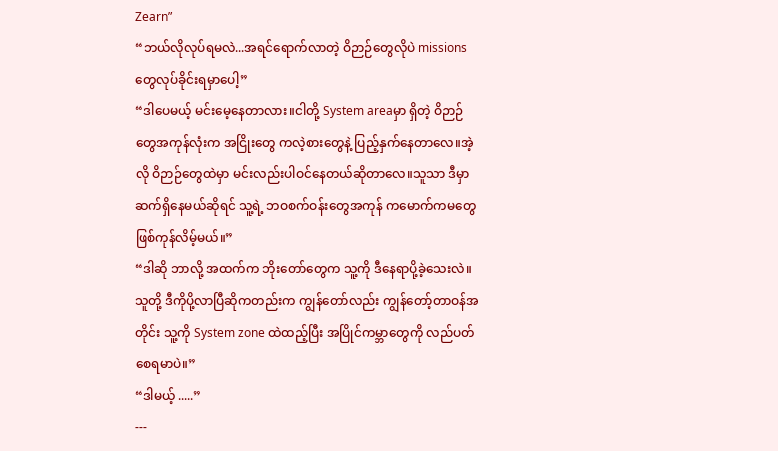Zearn”
“ဘယ်လိုလုပ်ရမလဲ...အရင်ရောက်လာတဲ့ ဝိဉာဉ်တွေလိုပဲ missions တွေလုပ်ခိုင်းရမှာပေါ့”
“ဒါပေမယ့် မင်းမေ့နေတာလား။ငါတို့ System areaမှာ ရှိတဲ့ ဝိဉာဉ်တွေအကုန်လုံးက အငြိုးတွေ ကလဲ့စားတွေနဲ့ ပြည့်နှက်နေတာလေ။အဲ့လို ဝိဉာဉ်တွေထဲမှာ မင်းလည်းပါဝင်နေတယ်ဆိုတာလေ။သူသာ ဒီမှာဆက်ရှိနေမယ်ဆိုရင် သူ့ရဲ့ ဘဝစက်ဝန်းတွေအကုန် ကမောက်ကမတွေ ဖြစ်ကုန်လိမ့်မယ်။”
“ဒါဆို ဘာလို့ အထက်က ဘိုးတော်တွေက သူ့ကို ဒီနေရာပို့ခဲ့သေးလဲ။သူတို့ ဒီကိုပို့လာပြီဆိုကတည်းက ကျွန်တော်လည်း ကျွန်တော့်တာဝန်အတိုင်း သူ့ကို System zone ထဲထည့်ပြီး အပြိုင်ကမ္ဘာတွေကို လည်ပတ်စေရမာပဲ။”
“ဒါမယ့် .....”
---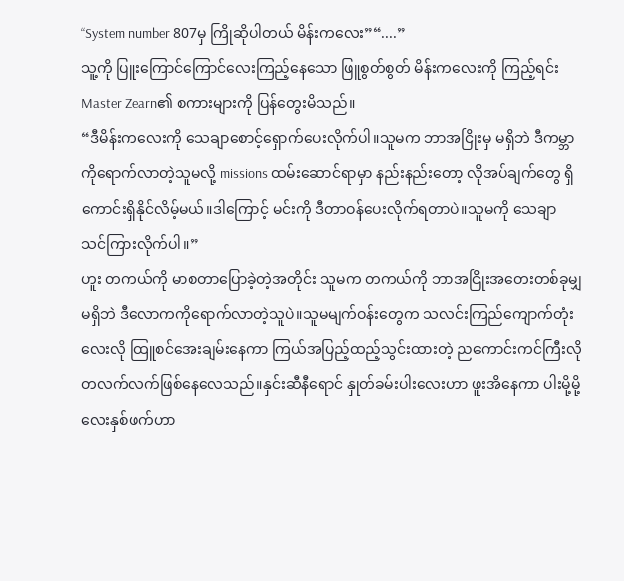“System number 807မှ ကြိုဆိုပါတယ် မိန်းကလေး”“....”
သူ့ကို ပြူးကြောင်ကြောင်လေးကြည့်နေသော ဖြူစွတ်စွတ် မိန်းကလေးကို ကြည့်ရင်း Master Zearn၏ စကားများကို ပြန်တွေးမိသည်။
“ဒီမိန်းကလေးကို သေချာစောင့်ရှောက်ပေးလိုက်ပါ။သူမက ဘာအငြိုးမှ မရှိဘဲ ဒီကမ္ဘာကိုရောက်လာတဲ့သူမလို့ missions ထမ်းဆောင်ရာမှာ နည်းနည်းတော့ လိုအပ်ချက်တွေ ရှိကောင်းရှိနိုင်လိမ့်မယ်။ဒါကြောင့် မင်းကို ဒီတာဝန်ပေးလိုက်ရတာပဲ။သူမကို သေချာ သင်ကြားလိုက်ပါ။”
ဟူး တကယ်ကို မာစတာပြောခဲ့တဲ့အတိုင်း သူမက တကယ်ကို ဘာအငြိုးအတေးတစ်ခုမျှမရှိဘဲ ဒီလောကကိုရောက်လာတဲ့သူပဲ။သူမမျက်ဝန်းတွေက သလင်းကြည်ကျောက်တုံးလေးလို ထြူစင်အေးချမ်းနေကာ ကြယ်အပြည့်ထည့်သွင်းထားတဲ့ ညကောင်းကင်ကြီးလို တလက်လက်ဖြစ်နေလေသည်။နှင်းဆီနီရောင် နှုတ်ခမ်းပါးလေးဟာ ဖူးအိနေကာ ပါးမို့မို့လေးနှစ်ဖက်ဟာ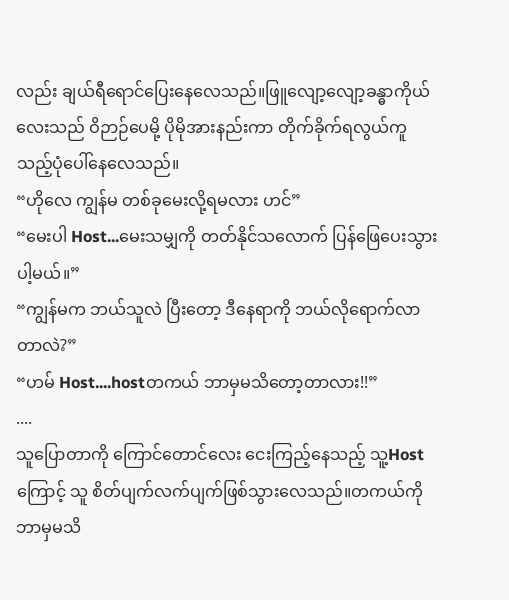လည်း ချယ်ရီရောင်ပြေးနေလေသည်။ဖြူလျော့လျော့ခန္ဓာကိုယ်လေးသည် ဝိဉာဉ်ပေမို့ ပိုမိုအားနည်းကာ တိုက်ခိုက်ရလွယ်ကူသည့်ပုံပေါ်နေလေသည်။
“ဟိုလေ ကျွန်မ တစ်ခုမေးလို့ရမလား ဟင်”
“မေးပါ Host...မေးသမျှကို တတ်နိုင်သလောက် ပြန်ဖြေပေးသွားပါ့မယ်။”
“ကျွန်မက ဘယ်သူလဲ ပြီးတော့ ဒီနေရာကို ဘယ်လိုရောက်လာတာလဲ?”
“ဟမ် Host....hostတကယ် ဘာမှမသိတော့တာလား!!”
....
သူပြောတာကို ကြောင်တောင်လေး ငေးကြည့်နေသည့် သူ့Hostကြောင့် သူ စိတ်ပျက်လက်ပျက်ဖြစ်သွားလေသည်။တကယ်ကို ဘာမှမသိ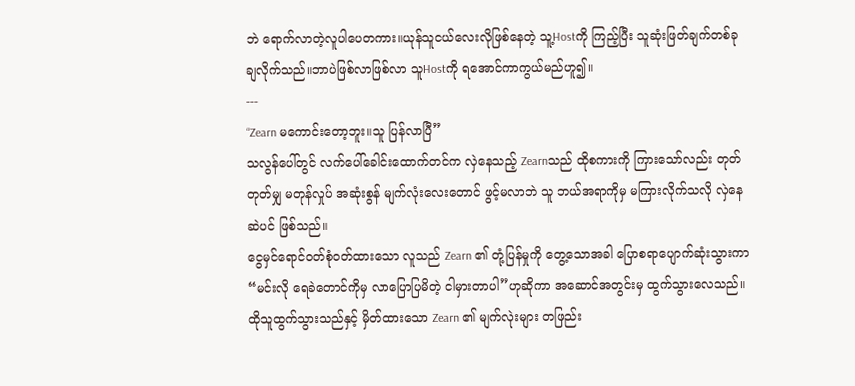ဘဲ ရောက်လာတဲ့လူပါပေတကား။ယုန်သူငယ်လေးလိုဖြစ်နေတဲ့ သူ့Hostကို ကြည့်ပြီး သူဆုံးဖြတ်ချက်တစ်ခုချလိုက်သည်။ဘာပဲဖြစ်လာဖြစ်လာ သူHostကို ရအောင်ကာကွယ်မည်ဟူ၍။
---
“Zearn မကောင်းတော့ဘူး။သူ ပြန်လာပြီ”
သလွန်ပေါ်တွင် လက်ပေါ်ခေါင်းထောက်တင်က လှဲနေသည့် Zearnသည် ထိုစကားကို ကြားသော်လည်း တုတ်တုတ်မျှ မတုန်လှုပ် အဆုံးစွန် မျက်လုံးလေးတောင် ဖွင့်မလာဘဲ သူ ဘယ်အရာကိုမှ မကြားလိုက်သလို လှဲနေဆဲပင် ဖြစ်သည်။
ငွေမှင်ရောင်ဝတ်စုံဝတ်ထားသော လူသည် Zearn ၏ တုံ့ပြန်မှုကို တွေ့သောအခါ ပြောစရာပျောက်ဆုံးသွားကာ “မင်းလို ရေခဲတောင်ကိုမှ လာပြောပြမိတဲ့ ငါမှားတာပါ”ဟုဆိုကာ အဆောင်အတွင်းမှ ထွက်သွားလေသည်။
ထိုသူထွက်သွားသည်နှင့် မှိတ်ထားသော Zearn ၏ မျက်လုဲးများ တဖြည်း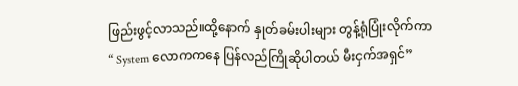ဖြည်းဖွင့်လာသည်။ထို့နောက် နှုတ်ခမ်းပါးများ တွန့်ရုံပြုံးလိုက်ကာ
“ System လောကကနေ ပြန်လည်ကြိုဆိုပါတယ် မီးငှက်အရှင်”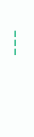---